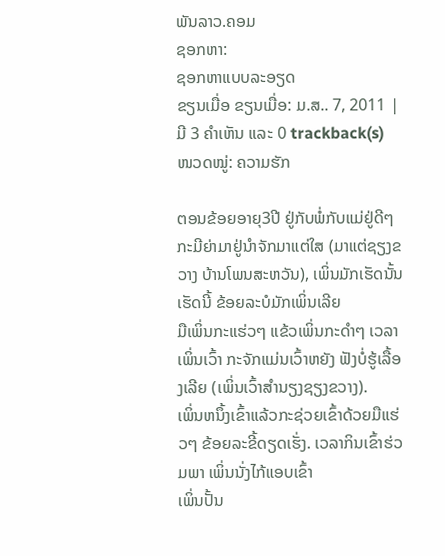ພັນລາວ.ຄອມ
ຊອກຫາ:
ຊອກຫາແບບລະອຽດ
ຂຽນເມື່ອ ຂຽນເມື່ອ: ມ.ສ.. 7, 2011 | ມີ 3 ຄຳເຫັນ ແລະ 0 trackback(s)
ໜວດໝູ່: ຄວາມຮັກ

ຕອນຂ້ອຍອາຍຸ3ປີ ຢູ່ກັບພໍ່ກັບແມ່ຢູ່ດີໆກະມີຍ່າມາຢູ່ນຳຈັກມາແຕ່ໃສ (ມາແຕ່ຊຽງຂວາງ ບ້ານໂພນສະຫວັນ), ເພິ່ນມັກເຮັດນັ້ນເຮັດນີ້ ຂ້ອຍລະບໍມັກເພິ່ນເລີຍ
ມືເພິ່ນກະແຮ່ວໆ ແຂ້ວເພິ່ນກະດຳໆ ເວລາເພິ່ນເວົ້າ ກະຈັກແມ່ນເວົ້າຫຍັງ ຟັງບໍ່ຮູ້ເລື້ອງເລີຍ (ເພິ່ນເວົ້າສຳນຽງຊຽງຂວາງ).
ເພິ່ນຫນຶ້ງເຂົ້າແລ້ວກະຊ່ວຍເຂົ້າດ້ວຍມືແຮ່ວໆ ຂ້ອຍລະຂີ້ດຽດເຮັ່ງ. ເວລາກິນເຂົ້າຮ່ວມພາ ເພິ່ນນັ່ງໄກ້ແອບເຂົ້າ
ເພິ່ນປັ້ນ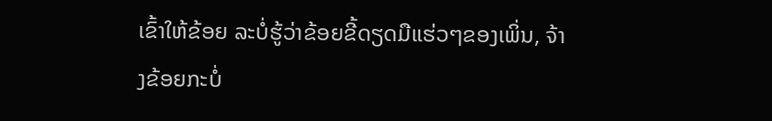ເຂົ້າໃຫ້ຂ້ອຍ ລະບໍ່ຮູ້ວ່າຂ້ອຍຂີ້ດຽດມືແຮ່ວໆຂອງເພິ່ນ, ຈ້າງຂ້ອຍກະບໍ່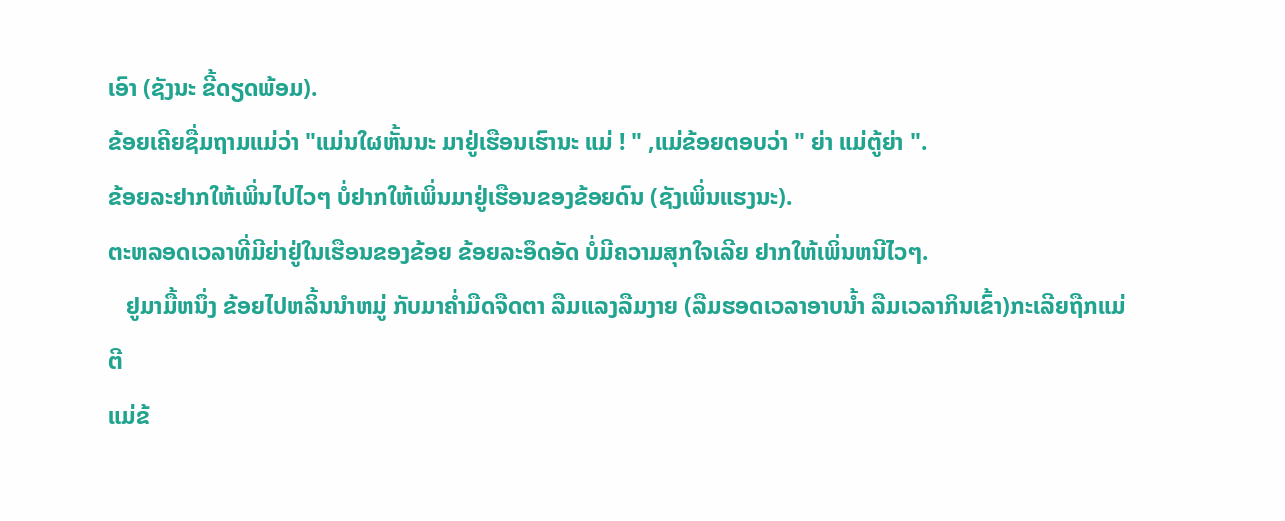ເອົາ (ຊັງນະ ຂີ້ດຽດພ້ອມ).
ຂ້ອຍເຄີຍຊື່ມຖາມແມ່ວ່າ "ແມ່ນໃຜຫັ້ນນະ ມາຢູ່ເຮືອນເຮົານະ ແມ່ ! " ,ແມ່ຂ້ອຍຕອບວ່າ " ຍ່າ ແມ່ຕູ້ຍ່າ ".
ຂ້ອຍລະຢາກໃຫ້ເພິ່ນໄປໄວໆ ບໍ່ຢາກໃຫ້ເພິ່ນມາຢູ່ເຮືອນຂອງຂ້ອຍດົນ (ຊັງເພິ່ນແຮງນະ).
ຕະຫລອດເວລາທີ່ມີຍ່າຢູ່ໃນເຮືອນຂອງຂ້ອຍ ຂ້ອຍລະອຶດອັດ ບໍ່ມີຄວາມສຸກໃຈເລີຍ ຢາກໃຫ້ເພິ່ນຫນີໄວໆ.
   ຢູມາມື້ຫນຶ່ງ ຂ້ອຍໄປຫລິ້ນນຳຫມູ່ ກັບມາຄ່ຳມືດຈືດຕາ ລືມແລງລືມງາຍ (ລືມຮອດເວລາອາບນ້ຳ ລືມເວລາກິນເຂົ້າ)ກະເລີຍຖືກແມ່ຕີ
ແມ່ຂ້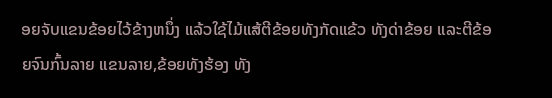ອຍຈັບແຂນຂ້ອຍໄວ້ຂ້າງຫນຶ່ງ ແລ້ວໃຊ້ໄມ້ແສ້ຕີຂ້ອຍທັງກັດແຂ້ວ ທັງດ່າຂ້ອຍ ແລະຕີຂ້ອຍຈົນກົ້ນລາຍ ແຂນລາຍ,ຂ້ອຍທັງຮ້ອງ ທັງ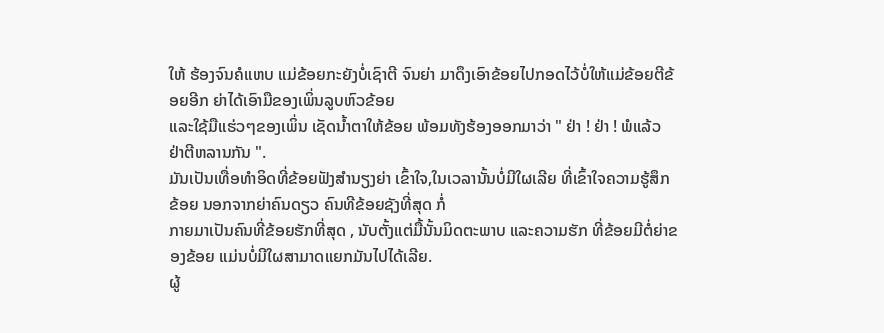ໃຫ້ ຮ້ອງຈົນຄໍແຫບ ແມ່ຂ້ອຍກະຍັງບໍ່ເຊົາຕີ ຈົນຍ່າ ມາດຶງເອົາຂ້ອຍໄປກອດໄວ້ບໍ່ໃຫ້ແມ່ຂ້ອຍຕີຂ້ອຍອີກ ຍ່າໄດ້ເອົາມືຂອງເພິ່ນລູບຫົວຂ້ອຍ
ແລະໃຊ້ມືແຮ່ວໆຂອງເພິ່ນ ເຊັດນ້ຳຕາໃຫ້ຂ້ອຍ ພ້ອມທັງຮ້ອງອອກມາວ່າ " ຢ່າ ! ຢ່າ ! ພໍແລ້ວ ຢ່າຕີຫລານກັນ ".
ມັນເປັນເທື່ອທຳອິດທີ່ຂ້ອຍຟັງສຳນຽງຍ່າ ເຂົ້າໃຈ,ໃນເວລານັ້ນບໍ່ມີໃຜເລີຍ ທີ່ເຂົ້າໃຈຄວາມຮູ້ສຶກຂ້ອຍ ນອກຈາກຍ່າຄົນດຽວ ຄົນທີຂ້ອຍຊັງທີ່ສຸດ ກໍ່
ກາຍມາເປັນຄົນທີ່ຂ້ອຍຮັກທີ່ສຸດ , ນັບຕັ້ງແຕ່ມື້ນັ້ນມິດຕະພາບ ແລະຄວາມຮັກ ທີ່ຂ້ອຍມີຕໍ່ຍ່າຂອງຂ້ອຍ ແມ່ນບໍ່ມີໃຜສາມາດແຍກມັນໄປໄດ້ເລີຍ.
ຜູ້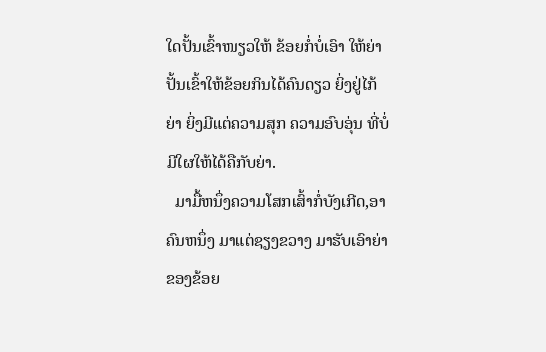ໃດປັ້ນເຂົ້າໜຽວໃຫ້ ຂ້ອຍກໍ່ບໍ່ເອົາ ໃຫ້ຍ່າປັ້ນເຂົ້າໃຫ້ຂ້ອຍກິນໄດ້ຄົນດຽວ ຍິ່ງຢູ່ໄກ້ຍ່າ ຍິ່ງມີແຕ່ຄວາມສຸກ ຄວາມອົບອຸ່ນ ທີ່ບໍ່ມີໃຜໃຫ້ໄດ້ຄືກັບຍ່າ.
  ມາມື້ຫນຶ່ງຄວາມໂສກເສົ້າກໍ່ບັງເກີດ,ອາຄົນຫນຶ່ງ ມາແຕ່ຊຽງຂວາງ ມາຮັບເອົາຍ່າຂອງຂ້ອຍ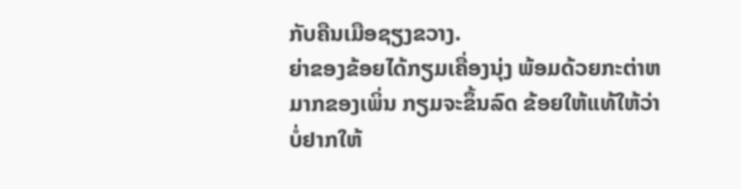ກັບຄືນເມືອຊຽງຂວາງ.
ຍ່າຂອງຂ້ອຍໄດ້ກຽມເຄື່ອງນຸ່ງ ພ້ອມດ້ວຍກະຕ່າຫມາກຂອງເພິ່ນ ກຽມຈະຂຶ້ນລົດ ຂ້ອຍໃຫ້ແທ້ໃຫ້ວ່າ
ບໍ່ຢາກໃຫ້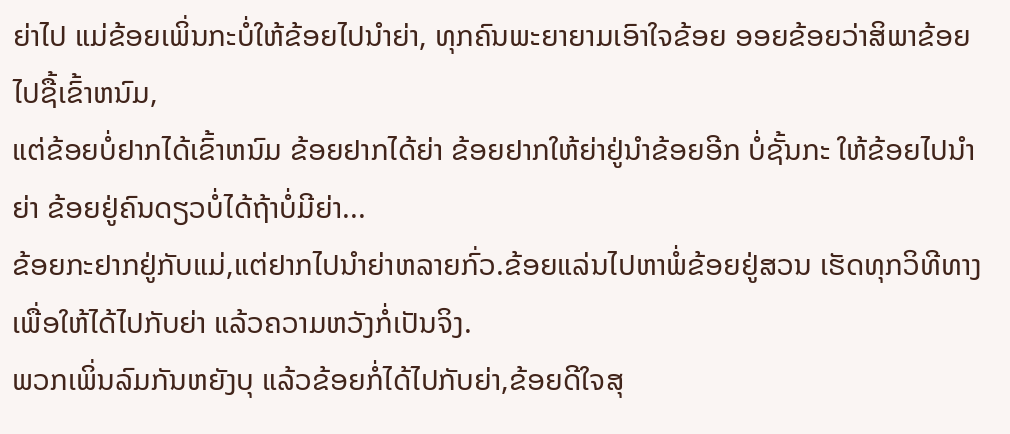ຍ່າໄປ ແມ່ຂ້ອຍເພິ່ນກະບໍ່ໃຫ້ຂ້ອຍໄປນຳຍ່າ, ທຸກຄົນພະຍາຍາມເອົາໃຈຂ້ອຍ ອອຍຂ້ອຍວ່າສິພາຂ້ອຍໄປຊື້ເຂົ້າຫນົມ,
ແຕ່ຂ້ອຍບໍ່ຢາກໄດ້ເຂົ້າຫນົມ ຂ້ອຍຢາກໄດ້ຍ່າ ຂ້ອຍຢາກໃຫ້ຍ່າຢູ່ນຳຂ້ອຍອີກ ບໍ່ຊັ້ນກະ ໃຫ້ຂ້ອຍໄປນຳຍ່າ ຂ້ອຍຢູ່ຄົນດຽວບໍ່ໄດ້ຖ້າບໍ່ມີຍ່າ...
ຂ້ອຍກະຢາກຢູ່ກັບແມ່,ແຕ່ຢາກໄປນຳຍ່າຫລາຍກົ່ວ.ຂ້ອຍແລ່ນໄປຫາພໍ່ຂ້ອຍຢູ່ສວນ ເຮັດທຸກວິທີທາງເພື່ອໃຫ້ໄດ້ໄປກັບຍ່າ ແລ້ວຄວາມຫວັງກໍ່ເປັນຈິງ.
ພວກເພິ່ນລົມກັນຫຍັງບຸ ແລ້ວຂ້ອຍກໍ່ໄດ້ໄປກັບຍ່າ,ຂ້ອຍດີໃຈສຸ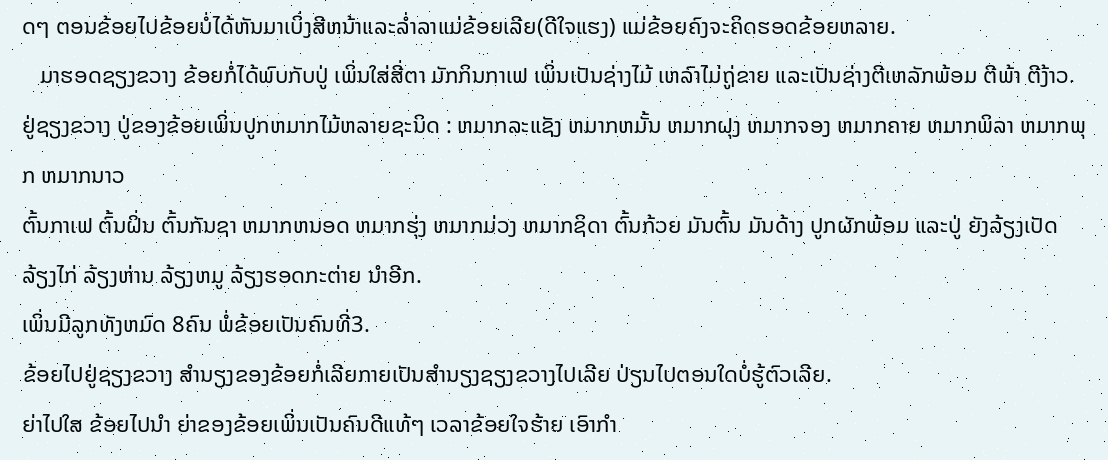ດໆ ຕອນຂ້ອຍໄປຂ້ອຍບໍ່ໄດ້ຫັນມາເບິ່ງສີຫນ້າແລະລ່ຳລາແມ່ຂ້ອຍເລີຍ(ດີໃຈແຮງ) ແມ່ຂ້ອຍຄົງຈະຄິດຮອດຂ້ອຍຫລາຍ.
   ມາຮອດຊຽງຂວາງ ຂ້ອຍກໍ່ໄດ້ພົບກັບປູ່ ເພິ່ນໃສ່ສີ່ຕາ ມັກກິນກາເຟ ເພິ່ນເປັນຊ່າງໄມ້ ເຫລົາໄມ່ຖູ່ຂາຍ ແລະເປັນຊ່າງຕີເຫລັກພ້ອມ ຕີພ້າ ຕີງ້າວ.
ຢູ່ຊຽງຂວາງ ປູ່ຂອງຂ້ອຍເພິ່ນປູກຫມາກໄມ້ຫລາຍຊະນິດ : ຫມາກລະແຊັງ ຫມາກຫມັ້ນ ຫມາກຝຸງ ຫມາກຈອງ ຫມາກຄາຍ ຫມາກພິລາ ຫມາກພຸກ ຫມາກນາວ
ຕົ້ນກາເຟ ຕົ້ນຝິ່ນ ຕົ້ນກັນຊາ ຫມາກຫນອດ ຫມາກຮຸ່ງ ຫມາກມ່ວງ ຫມາກຊິດາ ຕົ້ນກ້ວຍ ມັນຕົ້ນ ມັນດ້າງ ປູກຜັກພ້ອມ ແລະປູ່ ຍັງລ້ຽງເປັດ ລ້ຽງໄກ່ ລ້ຽງຫ່ານ ລ້ຽງຫມູ ລ້ຽງຮອດກະຕ່າຍ ນຳອີກ.
ເພິ່ນມີລູກທັງຫມົດ 8ຄົນ ພໍ່ຂ້ອຍເປັນຄົນທີ່3.
ຂ້ອຍໄປຢູ່ຊຽງຂວາງ ສຳນຽງຂອງຂ້ອຍກໍ່ເລີຍກາຍເປັນສຳນຽງຊຽງຂວາງໄປເລີຍ ປ່ຽນໄປຕອນໃດບໍ່ຮູ້ຕົວເລີຍ.
ຍ່າໄປໃສ ຂ້ອຍໄປນຳ ຍ່າຂອງຂ້ອຍເພິ່ນເປັນຄົນດີແທ້ໆ ເວລາຂ້ອຍໃຈຮ້າຍ ເອົາກຳ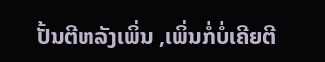ປັ້ນຕີຫລັງເພິ່ນ ,ເພິ່ນກໍ່ບໍ່ເຄີຍຕີ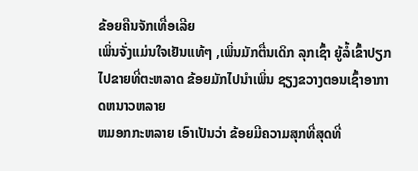ຂ້ອຍຄືນຈັກເທື່ອເລີຍ
ເພິ່ນຈັ່ງແມ່ນໃຈເຢັນແທ້ໆ ,ເພິ່ນມັກຕື່ນເດິກ ລຸກເຊົ້າ ຍູ້ລໍ້ເຂົ້າປຽກໄປຂາຍທີ່ຕະຫລາດ ຂ້ອຍມັກໄປນຳເພິ່ນ ຊຽງຂວາງຕອນເຊົ້າອາກາດຫນາວຫລາຍ
ຫມອກກະຫລາຍ ເອົາເປັນວ່າ ຂ້ອຍມີຄວາມສຸກທີ່ສຸດທີ່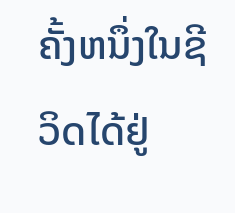ຄັ້ງຫນຶ່ງໃນຊີວິດໄດ້ຢູ່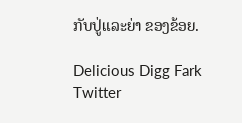ກັບປູ່ແລະຍ່າ ຂອງຂ້ອຍ.

Delicious Digg Fark Twitter